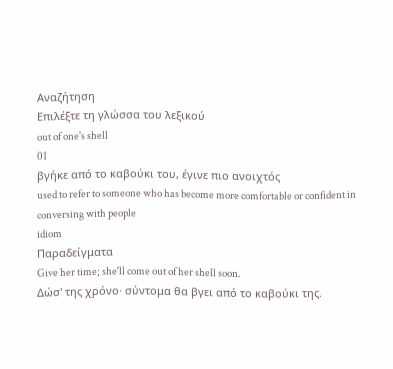Αναζήτηση
Επιλέξτε τη γλώσσα του λεξικού
out of one's shell
01
βγήκε από το καβούκι του, έγινε πιο ανοιχτός
used to refer to someone who has become more comfortable or confident in conversing with people
idiom
Παραδείγματα
Give her time; she'll come out of her shell soon.
Δώσ' της χρόνο· σύντομα θα βγει από το καβούκι της.